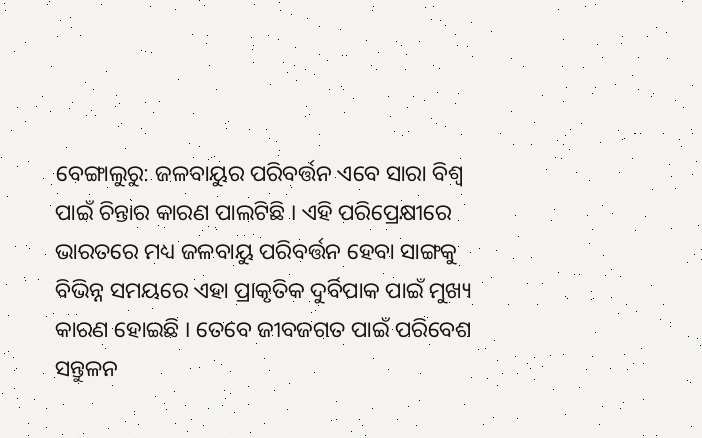ବେଙ୍ଗାଲୁରୁ: ଜଳବାୟୁର ପରିବର୍ତ୍ତନ ଏବେ ସାରା ବିଶ୍ବ ପାଇଁ ଚିନ୍ତାର କାରଣ ପାଲଟିଛି । ଏହି ପରିପ୍ରେକ୍ଷୀରେ ଭାରତରେ ମଧ୍ୟ ଜଳବାୟୁ ପରିବର୍ତ୍ତନ ହେବା ସାଙ୍ଗକୁ ବିଭିନ୍ନ ସମୟରେ ଏହା ପ୍ରାକୃତିକ ଦୁର୍ବିପାକ ପାଇଁ ମୁଖ୍ୟ କାରଣ ହୋଇଛି । ତେବେ ଜୀବଜଗତ ପାଇଁ ପରିବେଶ ସନ୍ତୁଳନ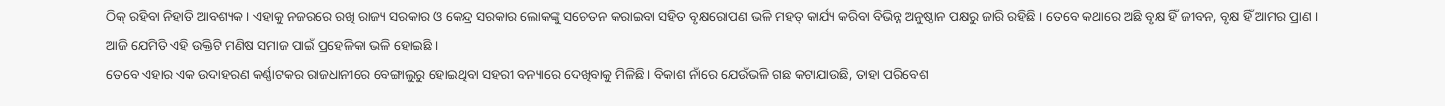ଠିକ୍ ରହିବା ନିହାତି ଆବଶ୍ୟକ । ଏହାକୁ ନଜରରେ ରଖି ରାଜ୍ୟ ସରକାର ଓ କେନ୍ଦ୍ର ସରକାର ଲୋକଙ୍କୁ ସଚେତନ କରାଇବା ସହିତ ବୃକ୍ଷରୋପଣ ଭଳି ମହତ୍ କାର୍ଯ୍ୟ କରିବା ବିଭିନ୍ନ ଅନୁଷ୍ଠାନ ପକ୍ଷରୁ ଜାରି ରହିଛି । ତେବେ କଥାରେ ଅଛି ବୃକ୍ଷ ହିଁ ଜୀବନ, ବୃକ୍ଷ ହିଁ ଆମର ପ୍ରାଣ । ଆଜି ଯେମିତି ଏହି ଉକ୍ତିଟି ମଣିଷ ସମାଜ ପାଇଁ ପ୍ରହେଳିକା ଭଳି ହୋଇଛି ।
ତେବେ ଏହାର ଏକ ଉଦାହରଣ କର୍ଣ୍ଣାଟକର ରାଜଧାନୀରେ ବେଙ୍ଗାଲୁରୁ ହୋଇଥିବା ସହରୀ ବନ୍ୟାରେ ଦେଖିବାକୁ ମିଳିଛି। ବିକାଶ ନାଁରେ ଯେଉଁଭଳି ଗଛ କଟାଯାଉଛି, ତାହା ପରିବେଶ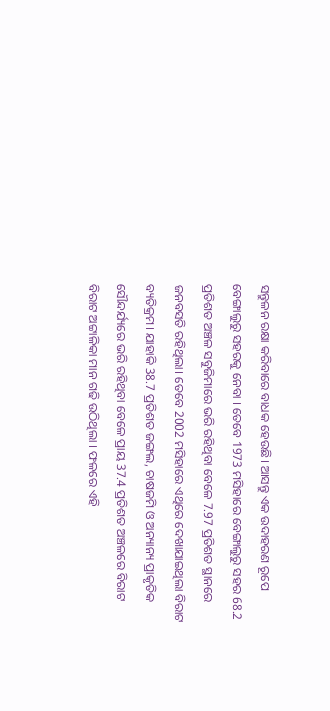ସନ୍ତୁଳନ ରକ୍ଷା କରିବାରେ ବାଧକ ହେଉଛି। ଆସନ୍ତୁ ଏକ ଉଦାହରଣ ରୂପେ ବେଙ୍ଗାଲୁରୁ ସହରକୁ ନେବା । ତେବେ 1973 ମସିହାରେ ବେଙ୍ଗାଲୁରୁ ସହର 68.2 ପ୍ରତିଶତ ଅଞ୍ଚଳ ସବୁଜିମାରେ ଭରି ରହିଥିବା ବେଳେ 7.97 ପ୍ରତିଶତ ସ୍ଥାନରେ ଜନବସତି ରହିଥିଲା। ତେବେ 2002 ମସିହାରେ ଏଥିରେ ଦେଖାଯାଇଥିଲା ବିରାଟ ବ୍ୟତିକ୍ରମ। ଯାହାକି 38.7 ପ୍ରତିଶତ ଜଙ୍ଗଲ, ଚାଷଜମି ଓ ଅନ୍ୟାନ୍ୟ ପ୍ରାକୃତିକ ସୌନ୍ଦର୍ଯ୍ୟରେ ଭରି ରହିଥିବା ବେଳେ ପ୍ରାୟ 37.4 ପ୍ରତିଶତ ଅଞ୍ଚଳରେ ବିରାଟ ବିରାଟ ଅଟ୍ଟାଳିକା ମାନ ଗଢି ଉଠିଥିଲା । ଫଳରେ ଏହି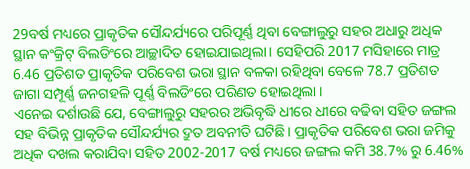29ବର୍ଷ ମଧ୍ୟରେ ପ୍ରାକୃତିକ ସୌନ୍ଦର୍ଯ୍ୟରେ ପରିପୂର୍ଣ୍ଣ ଥିବା ବେଙ୍ଗାଲୁରୁ ସହର ଅଧାରୁ ଅଧିକ ସ୍ଥାନ କଂକ୍ରିଟ୍ ବିଲଡିଂରେ ଆଚ୍ଛାଦିତ ହୋଇଯାଇଥିଲା। ସେହିପରି 2017 ମସିହାରେ ମାତ୍ର 6.46 ପ୍ରତିଶତ ପ୍ରାକୃତିକ ପରିବେଶ ଭରା ସ୍ଥାନ ବଳକା ରହିଥିବା ବେଳେ 78.7 ପ୍ରତିଶତ ଜାଗା ସମ୍ପୂର୍ଣ୍ଣ ଜନଗହଳି ପୂର୍ଣ୍ଣ ବିଲଡିଂରେ ପରିଣତ ହୋଇଥିଲା ।
ଏନେଇ ଦର୍ଶାଉଛି ଯେ, ବେଙ୍ଗାଲୁରୁ ସହରର ଅଭିବୃଦ୍ଧି ଧୀରେ ଧୀରେ ବଢିବା ସହିତ ଜଙ୍ଗଲ ସହ ବିଭିନ୍ନ ପ୍ରାକୃତିକ ସୌନ୍ଦର୍ଯ୍ୟର ଦ୍ରୁତ ଅବନୀତି ଘଟିଛି। ପ୍ରାକୃତିକ ପରିବେଶ ଭରା ଜମିକୁ ଅଧିକ ଦଖଲ କରାଯିବା ସହିତ 2002-2017 ବର୍ଷ ମଧ୍ୟରେ ଜଙ୍ଗଲ କମି 38.7% ରୁ 6.46%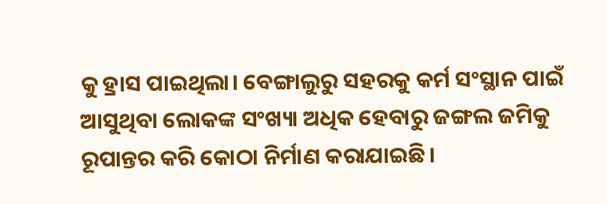କୁ ହ୍ରାସ ପାଇଥିଲା। ବେଙ୍ଗାଲୁରୁ ସହରକୁ କର୍ମ ସଂସ୍ଥାନ ପାଇଁ ଆସୁଥିବା ଲୋକଙ୍କ ସଂଖ୍ୟା ଅଧିକ ହେବାରୁ ଜଙ୍ଗଲ ଜମିକୁ ରୂପାନ୍ତର କରି କୋଠା ନିର୍ମାଣ କରାଯାଇଛି।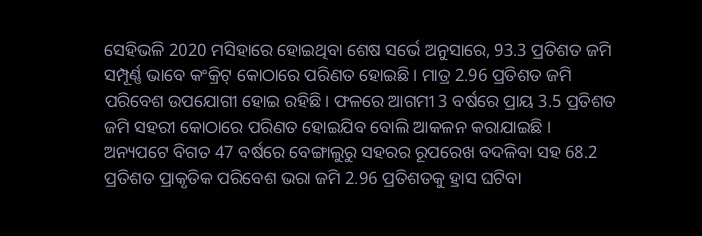ସେହିଭଳି 2020 ମସିହାରେ ହୋଇଥିବା ଶେଷ ସର୍ଭେ ଅନୁସାରେ, 93.3 ପ୍ରତିଶତ ଜମି ସମ୍ପୂର୍ଣ୍ଣ ଭାବେ କଂକ୍ରିଟ୍ କୋଠାରେ ପରିଣତ ହୋଇଛି। ମାତ୍ର 2.96 ପ୍ରତିଶତ ଜମି ପରିବେଶ ଉପଯୋଗୀ ହୋଇ ରହିଛି। ଫଳରେ ଆଗମୀ 3 ବର୍ଷରେ ପ୍ରାୟ 3.5 ପ୍ରତିଶତ ଜମି ସହରୀ କୋଠାରେ ପରିଣତ ହୋଇଯିବ ବୋଲି ଆକଳନ କରାଯାଇଛି ।
ଅନ୍ୟପଟେ ବିଗତ 47 ବର୍ଷରେ ବେଙ୍ଗାଲୁରୁ ସହରର ରୂପରେଖ ବଦଳିବା ସହ 68.2 ପ୍ରତିଶତ ପ୍ରାକୃତିକ ପରିବେଶ ଭରା ଜମି 2.96 ପ୍ରତିଶତକୁ ହ୍ରାସ ଘଟିବା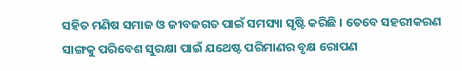ସହିତ ମଣିଷ ସମାଜ ଓ ଜୀବଜଗତ ପାଇଁ ସମସ୍ୟା ସୃଷ୍ଟି କରିଛି । ତେବେ ସହରୀକରଣ ସାଙ୍ଗକୁ ପରିବେଶ ସୁରକ୍ଷା ପାଇଁ ଯଥେଷ୍ଟ ପରିମାଣର ବୃକ୍ଷ ରୋପଣ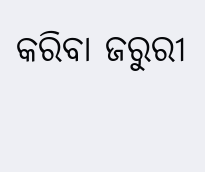କରିବା ଜରୁରୀ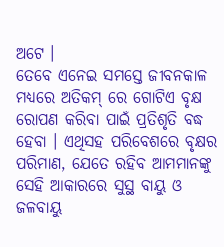ଅଟେ ।
ତେବେ ଏନେଇ ସମସ୍ତେ ଜୀବନକାଳ ମଧ୍ୟରେ ଅତିକମ୍ ରେ ଗୋଟିଏ ବୃକ୍ଷ ରୋପଣ କରିବା ପାଇଁ ପ୍ରତିଶୃତି ବଦ୍ଧ ହେବା । ଏଥିସହ ପରିବେଶରେ ବୃକ୍ଷର ପରିମାଣ, ଯେତେ ରହିବ ଆମମାନଙ୍କୁ ସେହି ଆକାରରେ ସୁସ୍ଥ ବାୟୁ ଓ ଜଳବାୟୁ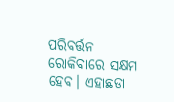ପରିବର୍ତ୍ତନ ରୋକିବାରେ ସକ୍ଷମ ହେବ। ଏହାଛଡା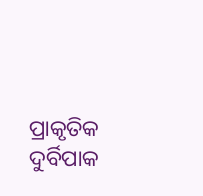ପ୍ରାକୃତିକ ଦୁର୍ବିପାକ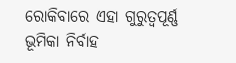ରୋକିବାରେ ଏହା ଗୁରୁତ୍ବପୂର୍ଣ୍ଣ ଭୂମିକା ନିର୍ବାହ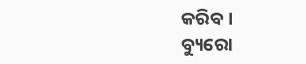କରିବ ।
ବ୍ୟୁରୋ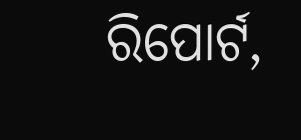ରିପୋର୍ଟ,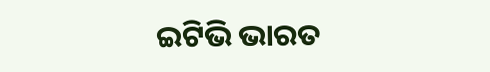ଇଟିଭି ଭାରତ